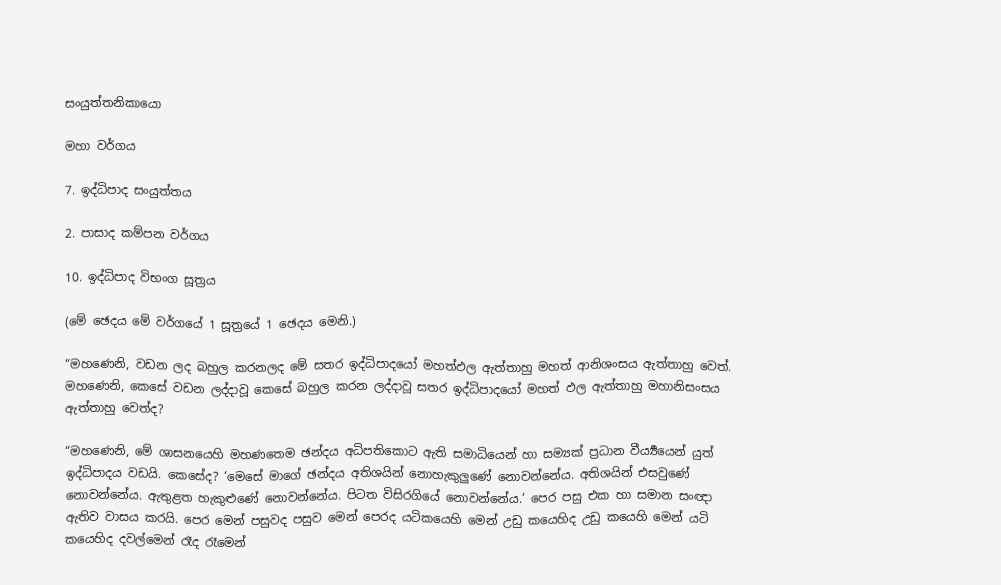සංයුත්තනිකායො

මහා වර්ගය

7. ඉද්ධිපාද සංයුත්තය

2. පාසාද කම්පන වර්ගය

10. ඉද්ධිපාද විභංග සූත්‍රය

(මේ ඡෙදය මේ වර්ගයේ 1 සූත්‍රයේ 1 ඡෙදය මෙනි.)

“මහණෙනි, වඩන ලද බහුල කරනලද මේ සතර ඉද්ධිපාදයෝ මහත්ඵල ඇත්තාහු මහත් ආනිශංසය ඇත්තාහු වෙත්. මහණෙනි, කෙසේ වඩන ලද්දාවූ කෙසේ බහුල කරන ලද්දාවූ සතර ඉද්ධිපාදයෝ මහත් ඵල ඇත්තාහු මහානිසංසය ඇත්තාහු වෙත්ද?

“මහණෙනි, මේ ශාසනයෙහි මහණතෙම ඡන්දය අධිපතිකොට ඇති සමාධියෙන් හා සම්‍යක් ප්‍රධාන වීර්‍ය්‍යයෙන් යුත් ඉද්ධිපාදය වඩයි. කෙසේද? ‘මෙසේ මාගේ ඡන්දය අතිශයින් නොහැකුලුණේ නොවන්නේය. අතිශයින් එසවුණේ නොවන්නේය. ඇතුළත හැකුළුණේ නොවන්නේය. පිටත විසිරගියේ නොවන්නේය.’ පෙර පසු එක හා සමාන සංඥා ඇතිව වාසය කරයි. පෙර මෙන් පසුවද පසුව මෙන් පෙරද යටිකයෙහි මෙන් උඩු කයෙහිද උඩු කයෙහි මෙන් යටි කයෙහිද දවල්මෙන් රෑද රෑමෙන්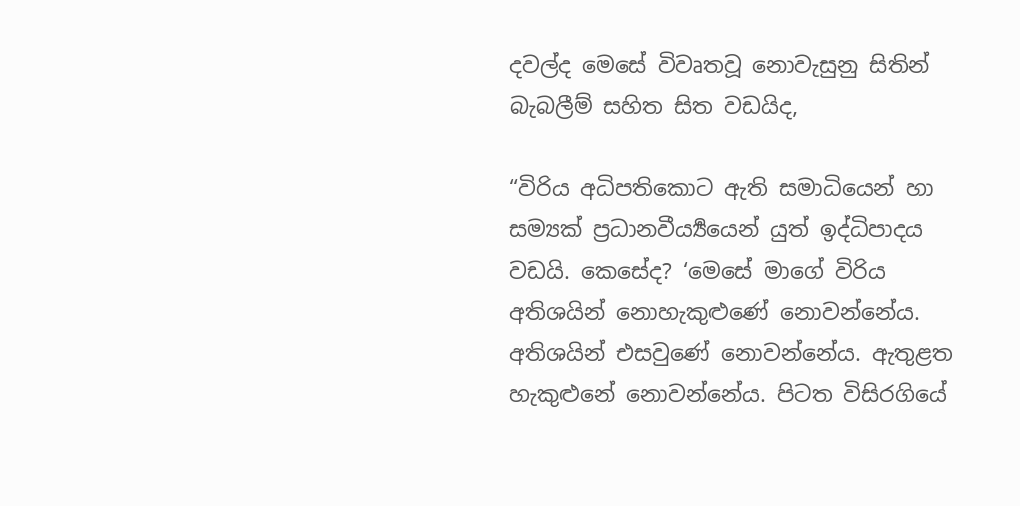දවල්ද මෙසේ විවෘතවූ නොවැසුනු සිතින් බැබලීම් සහිත සිත වඩයිද,

“විරිය අධිපතිකොට ඇති සමාධියෙන් හා සම්‍යක් ප්‍රධානවීර්‍ය්‍යයෙන් යුත් ඉද්ධිපාදය වඩයි. කෙසේද? ‘මෙසේ මාගේ විරිය අතිශයින් නොහැකුළුණේ නොවන්නේය. අතිශයින් එසවුණේ නොවන්නේය. ඇතුළත හැකුළුනේ නොවන්නේය. පිටත විසිරගියේ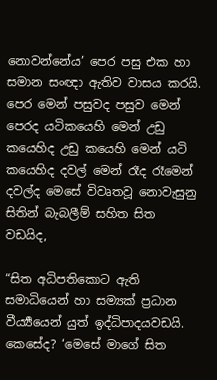නොවන්නේය’ පෙර පසු එක හා සමාන සංඥා ඇතිව වාසය කරයි. පෙර මෙන් පසුවද පසුව මෙන් පෙරද යටිකයෙහි මෙන් උඩු කයෙහිද උඩු කයෙහි මෙන් යටි කයෙහිද දවල් මෙන් රෑද රෑමෙන් දවල්ද මෙසේ විවෘතවූ නොවැසුනු සිතින් බැබලීම් සහිත සිත වඩයිද,

“සිත අධිපතිකොට ඇති සමාධියෙන් හා සම්‍යක් ප්‍රධාන වීර්‍ය්‍යයෙන් යුත් ඉද්ධිපාදයවඩයි. කෙසේද? ‘මෙසේ මාගේ සිත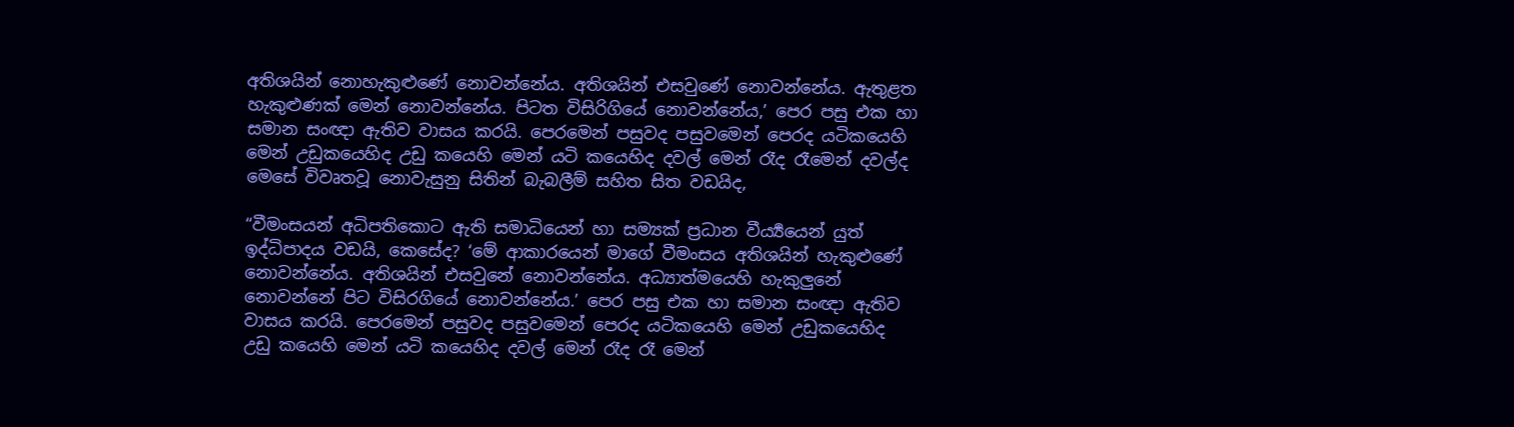අතිශයින් නොහැකුළුණේ නොවන්නේය. අතිශයින් එසවුණේ නොවන්නේය. ඇතුළත හැකුළුණක් මෙන් නොවන්නේය. පිටත විසිරිගියේ නොවන්නේය,’ පෙර පසු එක හා සමාන සංඥා ඇතිව වාසය කරයි. පෙරමෙන් පසුවද පසුවමෙන් පෙරද යටිකයෙහි මෙන් උඩුකයෙහිද උඩු කයෙහි මෙන් යටි කයෙහිද දවල් මෙන් රෑද රෑමෙන් දවල්ද මෙසේ විවෘතවූ නොවැසුනු සිතින් බැබලීම් සහිත සිත වඩයිද,

“වීමංසයන් අධිපතිකොට ඇති සමාධියෙන් හා සම්‍යක් ප්‍රධාන වීර්‍ය්‍යයෙන් යුත් ඉද්ධිපාදය වඩයි, කෙසේද? ‘මේ ආකාරයෙන් මාගේ වීමංසය අතිශයින් හැකුළුණේ නොවන්නේය. අතිශයින් එසවුනේ නොවන්නේය. අධ්‍යාත්මයෙහි හැකුලුනේ නොවන්නේ පිට විසිරගියේ නොවන්නේය.’ පෙර පසු එක හා සමාන සංඥා ඇතිව වාසය කරයි. පෙරමෙන් පසුවද පසුවමෙන් පෙරද යටිකයෙහි මෙන් උඩුකයෙහිද උඩු කයෙහි මෙන් යටි කයෙහිද දවල් මෙන් රෑද රෑ මෙන්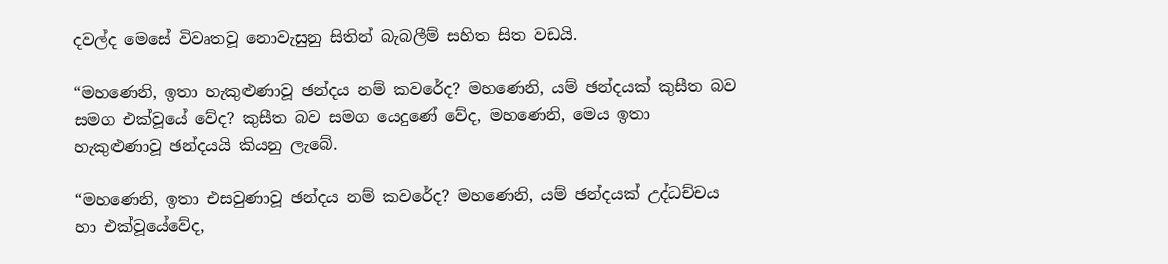දවල්ද මෙසේ විවෘතවූ නොවැසුනු සිතින් බැබලීම් සහිත සිත වඩයි.

“මහණෙනි, ඉතා හැකුළුණාවූ ඡන්දය නම් කවරේද? මහණෙනි, යම් ඡන්දයක් කුසීත බව සමග එක්වූයේ වේද? කුසීත බව සමග යෙදුණේ වේද, මහණෙනි, මෙය ඉතා හැකුළුණාවූ ඡන්දයයි කියනු ලැබේ.

“මහණෙනි, ඉතා එසවුණාවූ ඡන්දය නම් කවරේද? මහණෙනි, යම් ඡන්දයක් උද්ධච්චය හා එක්වූයේවේද,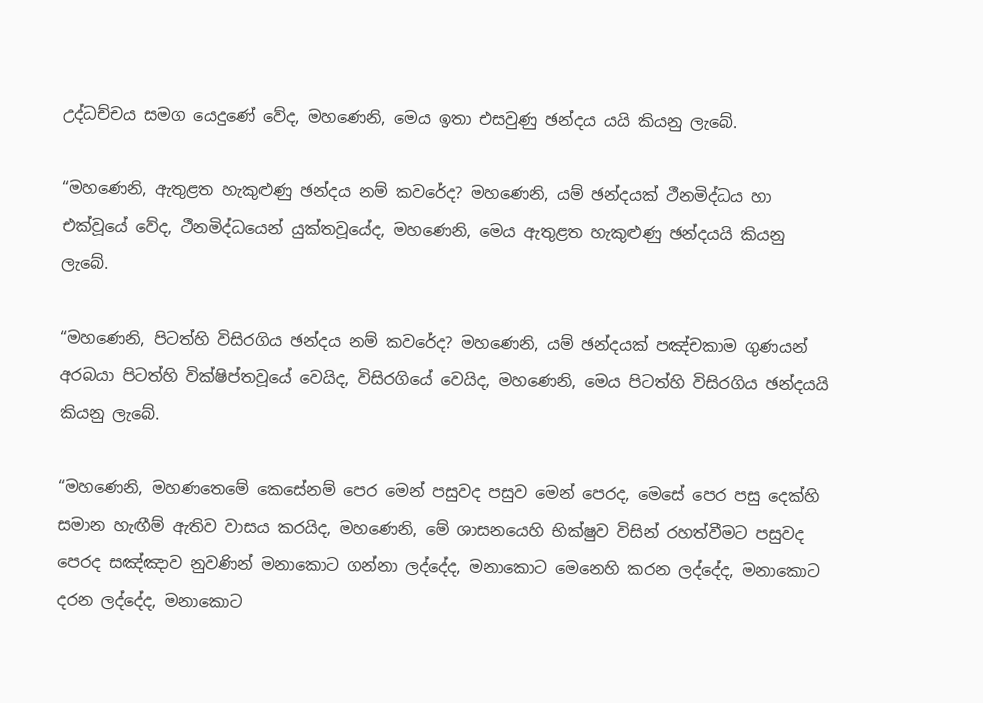උද්ධච්චය සමග යෙදුණේ වේද, මහණෙනි, මෙය ඉතා එසවුණු ඡන්දය යයි කියනු ලැබේ.

“මහණෙනි, ඇතුළත හැකුළුණු ඡන්දය නම් කවරේද? මහණෙනි, යම් ඡන්දයක් ථීනමිද්ධය හා එක්වූයේ වේද, ථීනමිද්ධයෙන් යුක්තවූයේද, මහණෙනි, මෙය ඇතුළත හැකුළුණු ඡන්දයයි කියනු ලැබේ.

“මහණෙනි, පිටත්හි විසිරගිය ඡන්දය නම් කවරේද? මහණෙනි, යම් ඡන්දයක් පඤ්චකාම ගුණයන් අරබයා පිටත්හි වික්ෂිප්තවූයේ වෙයිද, විසිරගියේ වෙයිද, මහණෙනි, මෙය පිටත්හි විසිරගිය ඡන්දයයි කියනු ලැබේ.

“මහණෙනි, මහණතෙමේ කෙසේනම් පෙර මෙන් පසුවද පසුව මෙන් පෙරද, මෙසේ පෙර පසු දෙක්හි සමාන හැඟීම් ඇතිව වාසය කරයිද, මහණෙනි, මේ ශාසනයෙහි භික්ෂුව විසින් රහත්වීමට පසුවද පෙරද සඤ්ඤාව නුවණින් මනාකොට ගන්නා ලද්දේද, මනාකොට මෙනෙහි කරන ලද්දේද, මනාකොට දරන ලද්දේද, මනාකොට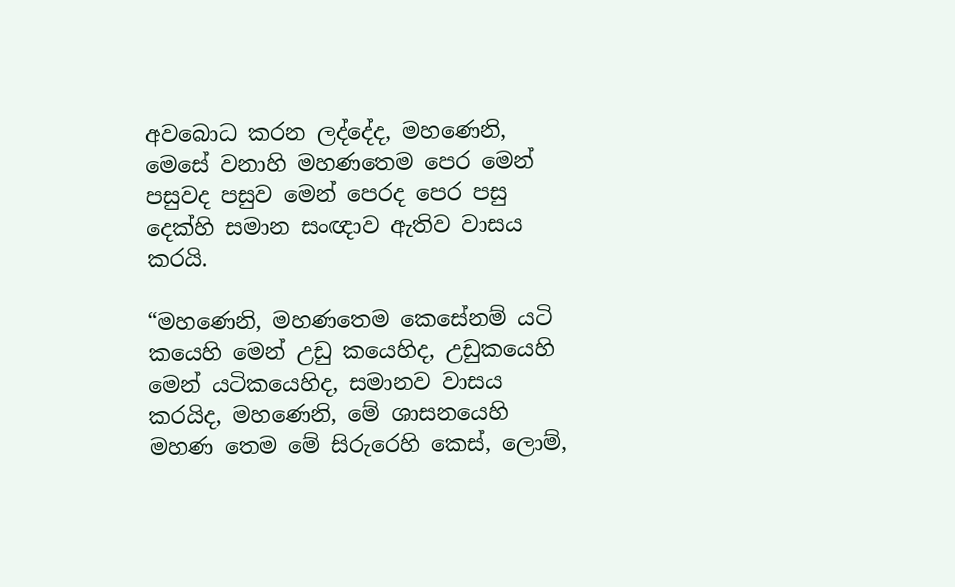අවබොධ කරන ලද්දේද, මහණෙනි, මෙසේ වනාහි මහණතෙම පෙර මෙන් පසුවද පසුව මෙන් පෙරද පෙර පසු දෙක්හි සමාන සංඥාව ඇතිව වාසය කරයි.

“මහණෙනි, මහණතෙම කෙසේනම් යටි කයෙහි මෙන් උඩු කයෙහිද, උඩුකයෙහි මෙන් යටිකයෙහිද, සමානව වාසය කරයිද, මහණෙනි, මේ ශාසනයෙහි මහණ තෙම මේ සිරුරෙහි කෙස්, ලොම්,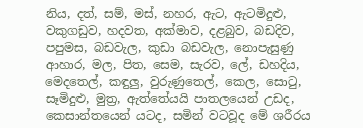නිය, දත්, සම්, මස්, නහර, ඇට, ඇටමිදුළු, වකුගඩුව, හදවත, අක්මාව, දළබුව, බඩදිව, පපුමස, බඩවැල, කුඩා බඩවැල, නොපැසුණු ආහාර, මල, පිත, සෙම, සැරව, ලේ, ඩහදිය, මෙදතෙල්, කඳුලු, වුරුණුතෙල්, කෙල, සොටු, සෑමිදුළු, මුත්‍ර, ඇත්තේයයි පාතලයෙන් උඩද, කෙසාන්තයෙන් යටද, සමින් වටවූද මේ ශරීරය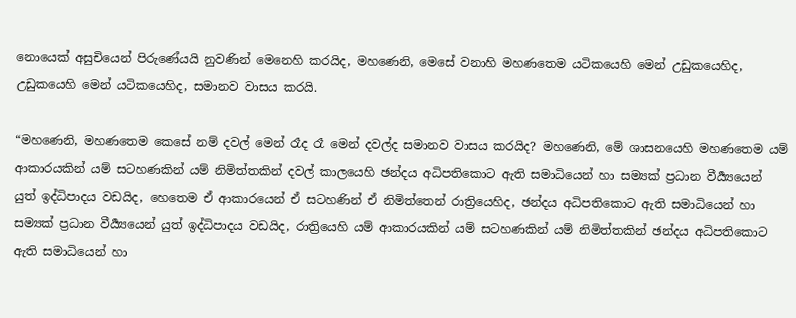නොයෙක් අසුචියෙන් පිරුණේයයි නුවණින් මෙනෙහි කරයිද, මහණෙනි, මෙසේ වනාහි මහණතෙම යටිකයෙහි මෙන් උඩුකයෙහිද, උඩුකයෙහි මෙන් යටිකයෙහිද, සමානව වාසය කරයි.

“මහණෙනි, මහණතෙම කෙසේ නම් දවල් මෙන් රෑද රෑ මෙන් දවල්ද සමානව වාසය කරයිද? මහණෙනි, මේ ශාසනයෙහි මහණතෙම යම් ආකාරයකින් යම් සටහණකින් යම් නිමිත්තකින් දවල් කාලයෙහි ඡන්දය අධිපතිකොට ඇති සමාධියෙන් හා සම්‍යක් ප්‍රධාන වීර්‍ය්‍යයෙන් යුත් ඉද්ධිපාදය වඩයිද, හෙතෙම ඒ ආකාරයෙන් ඒ සටහණින් ඒ නිමිත්තෙන් රාත්‍රියෙහිද, ඡන්දය අධිපතිකොට ඇති සමාධියෙන් හා සම්‍යක් ප්‍රධාන වීර්‍ය්‍යයෙන් යුත් ඉද්ධිපාදය වඩයිද, රාත්‍රියෙහි යම් ආකාරයකින් යම් සටහණකින් යම් නිමිත්තකින් ඡන්දය අධිපතිකොට ඇති සමාධියෙන් හා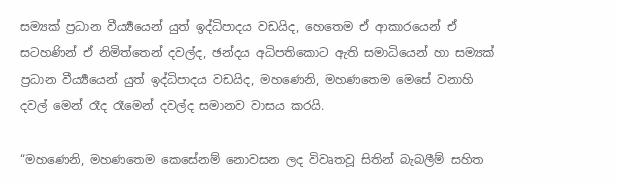සම්‍යක් ප්‍රධාන වීර්‍ය්‍යයෙන් යුත් ඉද්ධිපාදය වඩයිද, හෙතෙම ඒ ආකාරයෙන් ඒ සටහණින් ඒ නිමිත්තෙන් දවල්ද, ඡන්දය අධිපතිකොට ඇති සමාධියෙන් හා සම්‍යක් ප්‍රධාන වීර්‍ය්‍යයෙන් යුත් ඉද්ධිපාදය වඩයිද, මහණෙනි, මහණතෙම මෙසේ වනාහි දවල් මෙන් රෑද රෑමෙන් දවල්ද සමානව වාසය කරයි.

“මහණෙනි, මහණතෙම කෙසේනම් නොවසන ලද විවෘතවූ සිතින් බැබලීම් සහිත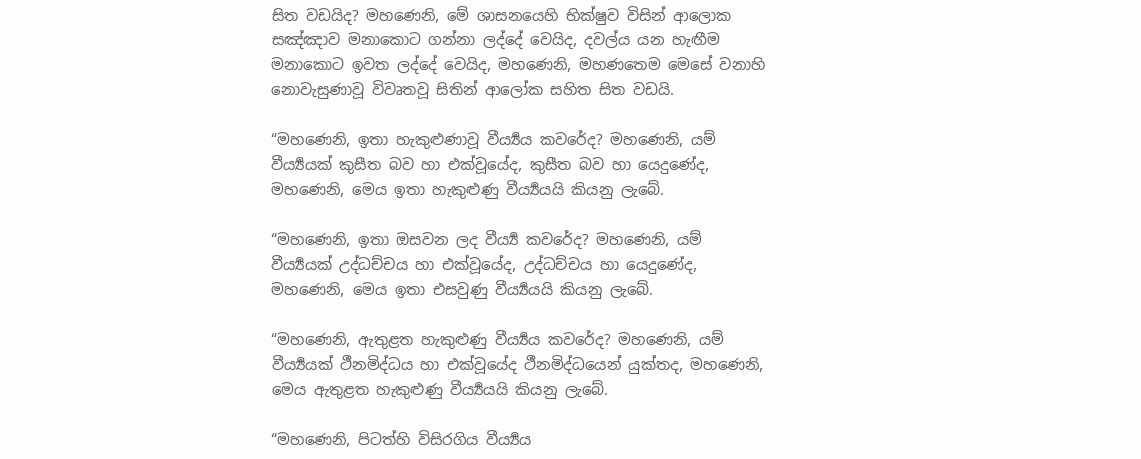සිත වඩයිද? මහණෙනි, මේ ශාසනයෙහි භික්ෂුව විසින් ආලොක සඤ්ඤාව මනාකොට ගන්නා ලද්දේ වෙයිද, දවල්ය යන හැඟීම මනාකොට ඉවත ලද්දේ වෙයිද, මහණෙනි, මහණතෙම මෙසේ වනාහි නොවැසුණාවූ විවෘතවූ සිතින් ආලෝක සහිත සිත වඩයි.

“මහණෙනි, ඉතා හැකුළුණාවූ වීර්‍ය්‍යය කවරේද? මහණෙනි, යම් වීර්‍ය්‍යයක් කුසීත බව හා එක්වූයේද, කුසීත බව හා යෙදුණේද, මහණෙනි, මෙය ඉතා හැකුළුණු වීර්‍ය්‍යයයි කියනු ලැබේ.

“මහණෙනි, ඉතා ඔසවන ලද වීර්‍ය්‍ය කවරේද? මහණෙනි, යම් වීර්‍ය්‍යයක් උද්ධච්චය හා එක්වූයේද, උද්ධච්චය හා යෙදුණේද, මහණෙනි, මෙය ඉතා එසවුණු වීර්‍ය්‍යයයි කියනු ලැබේ.

“මහණෙනි, ඇතුළත හැකුළුණු වීර්‍ය්‍යය කවරේද? මහණෙනි, යම් වීර්‍ය්‍යයක් ථීනමිද්ධය හා එක්වූයේද ථීනමිද්ධයෙන් යුක්තද, මහණෙනි, මෙය ඇතුළත හැකුළුණු වීර්‍ය්‍යයයි කියනු ලැබේ.

“මහණෙනි, පිටත්හි විසිරගිය වීර්‍ය්‍යය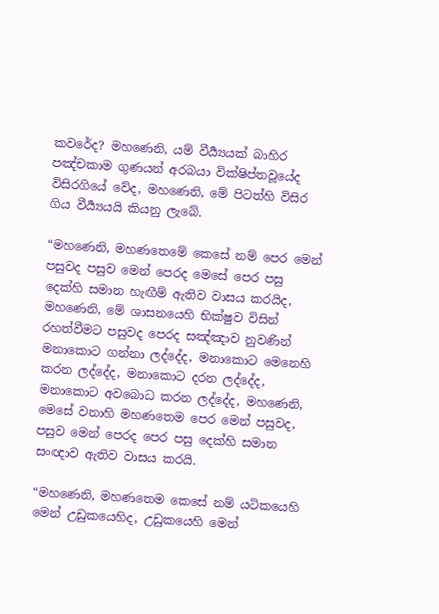කවරේද? මහණෙනි, යම් වීර්‍ය්‍යයක් බාහිර පඤ්චකාම ගුණයන් අරබයා වික්ෂිප්තවූයේද විසිරගියේ වේද, මහණෙනි, මේ පිටත්හි විසිර ගිය වීර්‍ය්‍යයයි කියනු ලැබේ.

“මහණෙනි, මහණතෙමේ කෙසේ නම් පෙර මෙන් පසුවද පසුව මෙන් පෙරද මෙසේ පෙර පසු දෙක්හි සමාන හැඟීම් ඇතිව වාසය කරයිද, මහණෙනි, මේ ශාසනයෙහි භික්ෂුව විසින් රහත්වීමට පසුවද පෙරද සඤ්ඤාව නුවණින් මනාකොට ගන්නා ලද්දේද, මනාකොට මෙනෙහි කරන ලද්දේද, මනාකොට දරන ලද්දේද, මනාකොට අවබොධ කරන ලද්දේද, මහණෙනි, මෙසේ වනාහි මහණතෙම පෙර මෙන් පසුවද, පසුව මෙන් පෙරද පෙර පසු දෙක්හි සමාන සංඥාව ඇතිව වාසය කරයි.

“මහණෙනි, මහණතෙම කෙසේ නම් යටිකයෙහි මෙන් උඩුකයෙහිද, උඩුකයෙහි මෙන්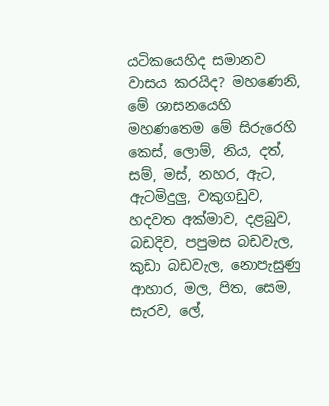යටිකයෙහිද සමානව වාසය කරයිද? මහණෙනි, මේ ශාසනයෙහි මහණතෙම මේ සිරුරෙහි කෙස්, ලොම්, නිය, දත්, සම්, මස්, නහර, ඇට, ඇටමිදුලු, වකුගඩුව, හදවත අක්මාව, දළබුව, බඩදිව, පපුමස බඩවැල, කුඩා බඩවැල, නොපැසුණු ආහාර, මල, පිත, සෙම, සැරව, ලේ,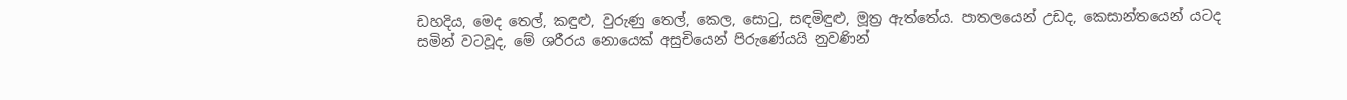ඩහදිය, මෙද තෙල්, කඳුළු, වුරුණු තෙල්, කෙල, සොටු, සඳමිඳුළු, මූත්‍ර ඇත්තේය. පාතලයෙන් උඩද, කෙසාන්තයෙන් යටද සමින් වටවූද, මේ ශරීරය නොයෙක් අසුචියෙන් පිරුණේයයි නුවණින්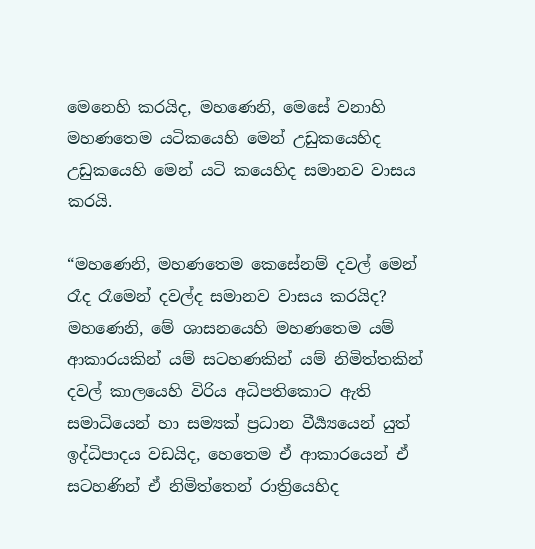මෙනෙහි කරයිද, මහණෙනි, මෙසේ වනාහි මහණතෙම යටිකයෙහි මෙන් උඩුකයෙහිද උඩුකයෙහි මෙන් යටි කයෙහිද සමානව වාසය කරයි.

“මහණෙනි, මහණතෙම කෙසේනම් දවල් මෙන් රෑද රෑමෙන් දවල්ද සමානව වාසය කරයිද? මහණෙනි, මේ ශාසනයෙහි මහණතෙම යම් ආකාරයකින් යම් සටහණකින් යම් නිමිත්තකින් දවල් කාලයෙහි විරිය අධිපතිකොට ඇති සමාධියෙන් හා සම්‍යක් ප්‍රධාන වීර්‍ය්‍යයෙන් යුත් ඉද්ධිපාදය වඩයිද, හෙතෙම ඒ ආකාරයෙන් ඒ සටහණින් ඒ නිමිත්තෙන් රාත්‍රියෙහිද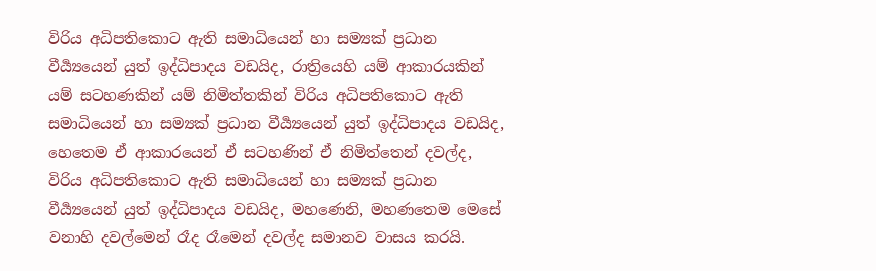විරිය අධිපතිකොට ඇති සමාධියෙන් හා සම්‍යක් ප්‍රධාන වීර්‍ය්‍යයෙන් යුත් ඉද්ධිපාදය වඩයිද, රාත්‍රියෙහි යම් ආකාරයකින් යම් සටහණකින් යම් නිමිත්තකින් විරිය අධිපතිකොට ඇති සමාධියෙන් හා සම්‍යක් ප්‍රධාන වීර්‍ය්‍යයෙන් යුත් ඉද්ධිපාදය වඩයිද, හෙතෙම ඒ ආකාරයෙන් ඒ සටහණින් ඒ නිමිත්තෙන් දවල්ද, විරිය අධිපතිකොට ඇති සමාධියෙන් හා සම්‍යක් ප්‍රධාන වීර්‍ය්‍යයෙන් යුත් ඉද්ධිපාදය වඩයිද, මහණෙනි, මහණතෙම මෙසේ වනාහි දවල්මෙන් රෑද රෑමෙන් දවල්ද සමානව වාසය කරයි.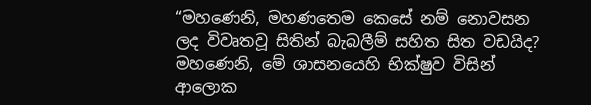“මහණෙනි, මහණතෙම කෙසේ නම් නොවසන ලද විවෘතවූ සිතින් බැබලීම් සහිත සිත වඩයිද? මහණෙනි, මේ ශාසනයෙහි භික්ෂුව විසින් ආලොක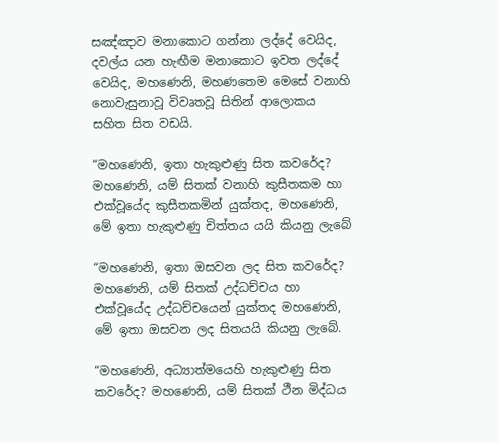සඤ්ඤාව මනාකොට ගන්නා ලද්දේ වෙයිද, දවල්ය යන හැඟීම මනාකොට ඉවත ලද්දේ වෙයිද, මහණෙනි, මහණතෙම මෙසේ වනාහි නොවැසුනාවූ විවෘතවූ සිතින් ආලොකය සහිත සිත වඩයි.

“මහණෙනි, ඉතා හැකුළුණු සිත කවරේද? මහණෙනි, යම් සිතක් වනාහි කුසීතකම හා එක්වූයේද කුසීතකමින් යුක්තද, මහණෙනි, මේ ඉතා හැකුළුණු චිත්තය යයි කියනු ලැබේ

“මහණෙනි, ඉතා ඔසවන ලද සිත කවරේද? මහණෙනි, යම් සිතක් උද්ධච්චය හා එක්වූයේද උද්ධච්චයෙන් යුක්තද මහණෙනි, මේ ඉතා ඔසවන ලද සිතයයි කියනු ලැබේ.

“මහණෙනි, අධ්‍යාත්මයෙහි හැකුළුණු සිත කවරේද? මහණෙනි, යම් සිතක් ථීන මිද්ධය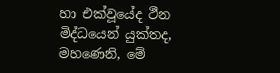හා එක්වූයේද ථීන මිද්ධයෙන් යුක්තද, මහණෙනි, මේ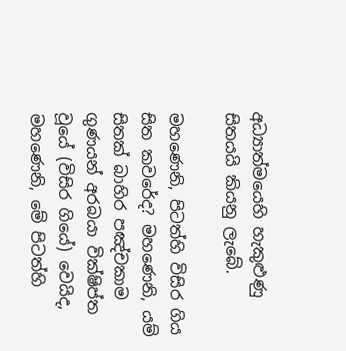අධ්‍යාත්මයෙහි හැකුළුණු සිතයයි කියනු ලැබේ.

මහණෙනි, පිටත්හි විසිර ගිය සිත කවරේද? මහණෙනි, යම් සිතක් බාහිර පඤ්චකාම ගුණයන් අරබයා වික්ෂිප්ත වූයේ (විසිර ගියේ) වෙයිද, මහණෙනි, මේ පිටත්හි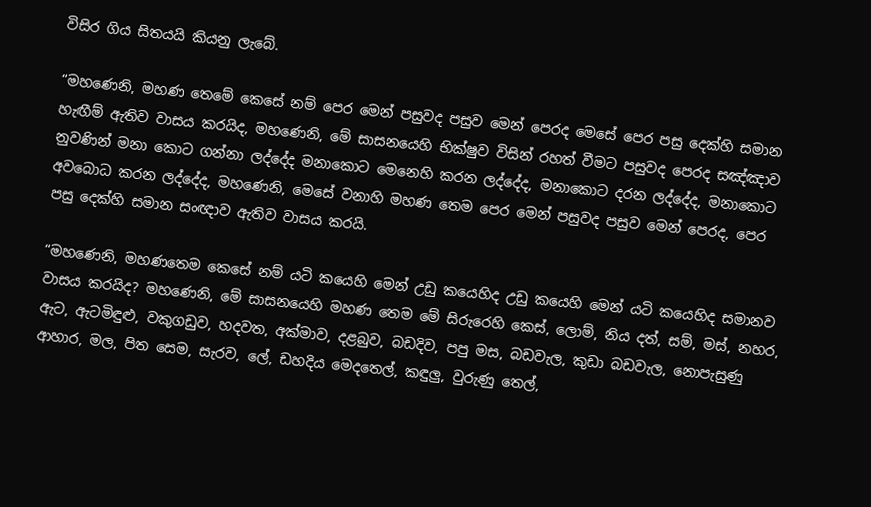විසිර ගිය සිතයයි කියනු ලැබේ.

“මහණෙනි, මහණ තෙමේ කෙසේ නම් පෙර මෙන් පසුවද පසුව මෙන් පෙරද මෙසේ පෙර පසු දෙක්හි සමාන හැඟීම් ඇතිව වාසය කරයිද, මහණෙනි, මේ සාසනයෙහි භික්ෂුව විසින් රහත් වීමට පසුවද පෙරද සඤ්ඤාව නුවණින් මනා කොට ගන්නා ලද්දේද මනාකොට මෙනෙහි කරන ලද්දේද, මනාකොට දරන ලද්දේද, මනාකොට අවබොධ කරන ලද්දේද, මහණෙනි, මෙසේ වනාහි මහණ තෙම පෙර මෙන් පසුවද පසුව මෙන් පෙරද, පෙර පසු දෙක්හි සමාන සංඥාව ඇතිව වාසය කරයි.

“මහණෙනි, මහණතෙම කෙසේ නම් යටි කයෙහි මෙන් උඩු කයෙහිද උඩු කයෙහි මෙන් යටි කයෙහිද සමානව වාසය කරයිද? මහණෙනි, මේ සාසනයෙහි මහණ තෙම මේ සිරුරෙහි කෙස්, ලොම්, නිය දත්, සම්, මස්, නහර, ඇට, ඇටමිඳුළු, වකුගඩුව, හදවත, අක්මාව, දළබුව, බඩදිව, පපු මස, බඩවැල, කුඩා බඩවැල, නොපැසුණු ආහාර, මල, පිත සෙම, සැරව, ලේ, ඩහදිය මෙදතෙල්, කඳුලු, වුරුණු තෙල්,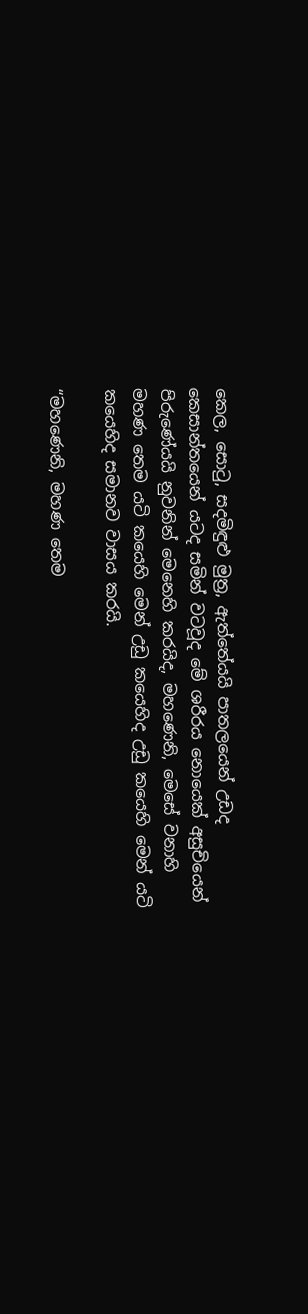කෙල, සොටු, සදමිඳුළු මුත්‍ර, ඇත්තේයයි පාතලයෙන් උඩද කෙසාන්තයෙන් යටද සමින් වටවූද මේ ශරීරය නොයෙක් අසුචියෙන් පිරුණේයයි නුවනින් මෙනෙහි කරයිද, මහණෙනි, මෙසේ වනාහි මහණ තෙම යටි කයෙහි මෙන් උඩු කයෙහිද උඩු කයෙහි මෙන් යටි කයෙහිද සමානව වාසය කරයි.

“මහණෙනි, මහණ තෙම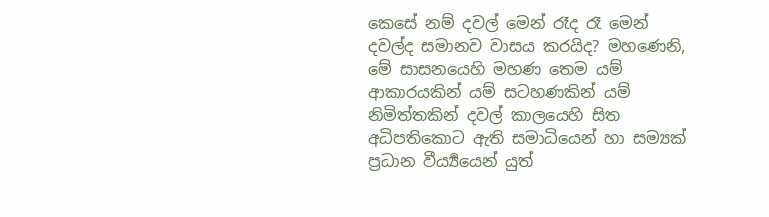කෙසේ නම් දවල් මෙන් රෑද රෑ මෙන් දවල්ද සමානව වාසය කරයිද? මහණෙනි, මේ සාසනයෙහි මහණ තෙම යම් ආකාරයකින් යම් සටහණකින් යම් නිමිත්තකින් දවල් කාලයෙහි සිත අධිපතිකොට ඇති සමාධියෙන් හා සම්‍යක් ප්‍රධාන වීර්‍ය්‍යයෙන් යුත්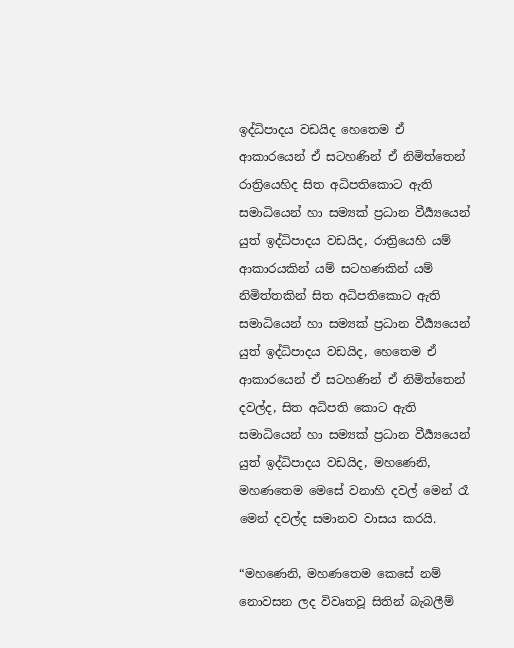ඉද්ධිපාදය වඩයිද හෙතෙම ඒ ආකාරයෙන් ඒ සටහණින් ඒ නිමිත්තෙන් රාත්‍රියෙහිද සිත අධිපතිකොට ඇති සමාධියෙන් හා සම්‍යක් ප්‍රධාන වීර්‍ය්‍යයෙන් යුත් ඉද්ධිපාදය වඩයිද, රාත්‍රියෙහි යම් ආකාරයකින් යම් සටහණකින් යම් නිමිත්තකින් සිත අධිපතිකොට ඇති සමාධියෙන් හා සම්‍යක් ප්‍රධාන වීර්‍ය්‍යයෙන් යුත් ඉද්ධිපාදය වඩයිද, හෙතෙම ඒ ආකාරයෙන් ඒ සටහණින් ඒ නිමිත්තෙන් දවල්ද, සිත අධිපති කොට ඇති සමාධියෙන් හා සම්‍යක් ප්‍රධාන වීර්‍ය්‍යයෙන් යුත් ඉද්ධිපාදය වඩයිද, මහණෙනි, මහණතෙම මෙසේ වනාහි දවල් මෙන් රෑ මෙන් දවල්ද සමානව වාසය කරයි.

“මහණෙනි, මහණතෙම කෙසේ නම් නොවසන ලද විවෘතවූ සිතින් බැබලීම්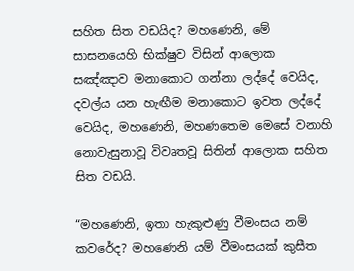සහිත සිත වඩයිද? මහණෙනි, මේ සාසනයෙහි භික්ෂුව විසින් ආලොක සඤ්ඤාව මනාකොට ගන්නා ලද්දේ වෙයිද, දවල්ය යන හැඟීම මනාකොට ඉවත ලද්දේ වෙයිද, මහණෙනි, මහණතෙම මෙසේ වනාහි නොවැසුනාවූ විවෘතවූ සිතින් ආලොක සහිත සිත වඩයි.

“මහණෙනි, ඉතා හැකුළුණු වීමංසය නම් කවරේද? මහණෙනි යම් වීමංසයක් කුසීත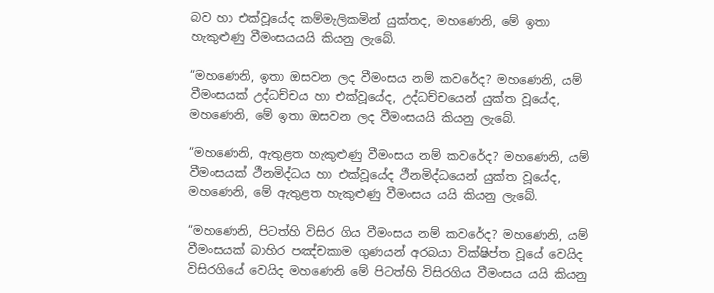බව හා එක්වූයේද කම්මැලිකමින් යුක්තද, මහණෙනි, මේ ඉතා හැකුළුණු වීමංසයයයි කියනු ලැබේ.

“මහණෙනි, ඉතා ඔසවන ලද වීමංසය නම් කවරේද? මහණෙනි, යම් වීමංසයක් උද්ධච්චය හා එක්වූයේද, උද්ධච්චයෙන් යුක්ත වූයේද, මහණෙනි, මේ ඉතා ඔසවන ලද වීමංසයයි කියනු ලැබේ.

“මහණෙනි, ඇතුළත හැකුළුණු වීමංසය නම් කවරේද? මහණෙනි, යම් වීමංසයක් ථීනමිද්ධය හා එක්වූයේද ථීනමිද්ධයෙන් යුක්ත වූයේද, මහණෙනි, මේ ඇතුළත හැකුළුණු වීමංසය යයි කියනු ලැබේ.

“මහණෙනි, පිටත්හි විසිර ගිය වීමංසය නම් කවරේද? මහණෙනි, යම් වීමංසයක් බාහිර පඤ්චකාම ගුණයන් අරබයා වික්ෂිප්ත වූයේ වෙයිද විසිරගියේ වෙයිද මහණෙනි මේ පිටත්හි විසිරගිය වීමංසය යයි කියනු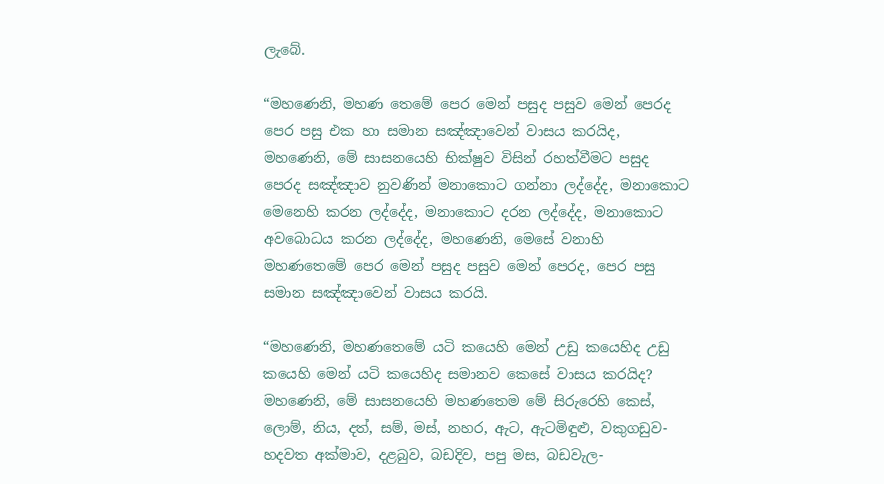ලැබේ.

“මහණෙනි, මහණ තෙමේ පෙර මෙන් පසුද පසුව මෙන් පෙරද පෙර පසු එක හා සමාන සඤ්ඤාවෙන් වාසය කරයිද, මහණෙනි, මේ සාසනයෙහි භික්ෂුව විසින් රහත්වීමට පසුද පෙරද සඤ්ඤාව නුවණින් මනාකොට ගන්නා ලද්දේද, මනාකොට මෙනෙහි කරන ලද්දේද, මනාකොට දරන ලද්දේද, මනාකොට අවබොධය කරන ලද්දේද, මහණෙනි, මෙසේ වනාහි මහණතෙමේ පෙර මෙන් පසුද පසුව මෙන් පෙරද, පෙර පසු සමාන සඤ්ඤාවෙන් වාසය කරයි.

“මහණෙනි, මහණතෙමේ යටි කයෙහි මෙන් උඩු කයෙහිද උඩු කයෙහි මෙන් යටි කයෙහිද සමානව කෙසේ වාසය කරයිද? මහණෙනි, මේ සාසනයෙහි මහණතෙම මේ සිරුරෙහි කෙස්, ලොම්, නිය, දත්, සම්, මස්, නහර, ඇට, ඇටමිඳුළු, වකුගඩුව-හදවත අක්මාව, දළබුව, බඩදිව, පපු මස, බඩවැල-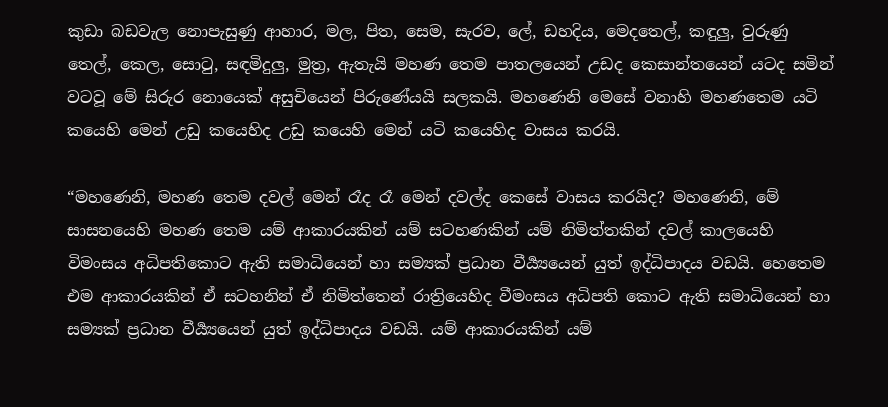කුඩා බඩවැල නොපැසුණු ආහාර, මල, පිත, සෙම, සැරව, ලේ, ඩහදිය, මෙදතෙල්, කඳුලු, වුරුණු තෙල්, කෙල, සොටු, සඳමිදුලු, මුත්‍ර, ඇතැයි මහණ තෙම පාතලයෙන් උඩද කෙසාන්තයෙන් යටද සමින් වටවූ මේ සිරුර නොයෙක් අසුචියෙන් පිරුණේයයි සලකයි. මහණෙනි මෙසේ වනාහි මහණතෙම යටි කයෙහි මෙන් උඩු කයෙහිද උඩු කයෙහි මෙන් යටි කයෙහිද වාසය කරයි.

“මහණෙනි, මහණ තෙම දවල් මෙන් රෑද රෑ මෙන් දවල්ද කෙසේ වාසය කරයිද? මහණෙනි, මේ සාසනයෙහි මහණ තෙම යම් ආකාරයකින් යම් සටහණකින් යම් නිමිත්තකින් දවල් කාලයෙහි විමංසය අධිපතිකොට ඇති සමාධියෙන් හා සම්‍යක් ප්‍රධාන වීර්‍ය්‍යයෙන් යුත් ඉද්ධිපාදය වඩයි. හෙතෙම එම ආකාරයකින් ඒ සටහනින් ඒ නිමිත්තෙන් රාත්‍රියෙහිද වීමංසය අධිපති කොට ඇති සමාධියෙන් හා සම්‍යක් ප්‍රධාන වීර්‍ය්‍යයෙන් යුත් ඉද්ධිපාදය වඩයි. යම් ආකාරයකින් යම්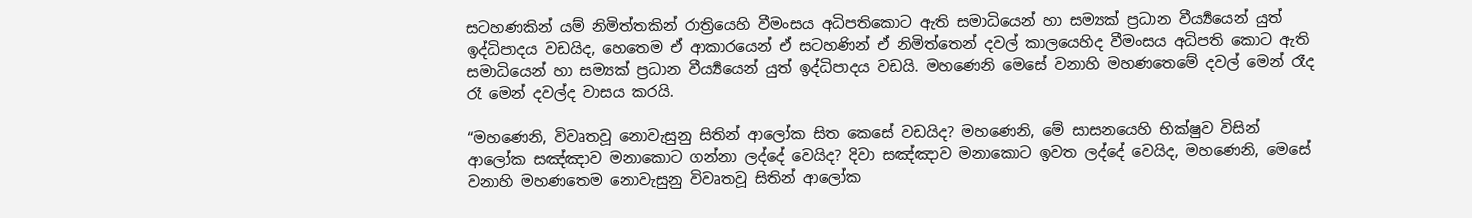සටහණකින් යම් නිමිත්තකින් රාත්‍රියෙහි වීමංසය අධිපතිකොට ඇති සමාධියෙන් හා සම්‍යක් ප්‍රධාන වීර්‍ය්‍යයෙන් යුත් ඉද්ධිපාදය වඩයිද, හෙතෙම ඒ ආකාරයෙන් ඒ සටහණින් ඒ නිමිත්තෙන් දවල් කාලයෙහිද වීමංසය අධිපති කොට ඇති සමාධියෙන් හා සම්‍යක් ප්‍රධාන වීර්‍ය්‍යයෙන් යුත් ඉද්ධිපාදය වඩයි. මහණෙනි මෙසේ වනාහි මහණතෙමේ දවල් මෙන් රෑද රෑ මෙන් දවල්ද වාසය කරයි.

“මහණෙනි, විවෘතවූ නොවැසුනු සිතින් ආලෝක සිත කෙසේ වඩයිද? මහණෙනි, මේ සාසනයෙහි භික්ෂුව විසින් ආලෝක සඤ්ඤාව මනාකොට ගන්නා ලද්දේ වෙයිද? දිවා සඤ්ඤාව මනාකොට ඉවත ලද්දේ වෙයිද, මහණෙනි, මෙසේ වනාහි මහණතෙම නොවැසුනු විවෘතවූ සිතින් ආලෝක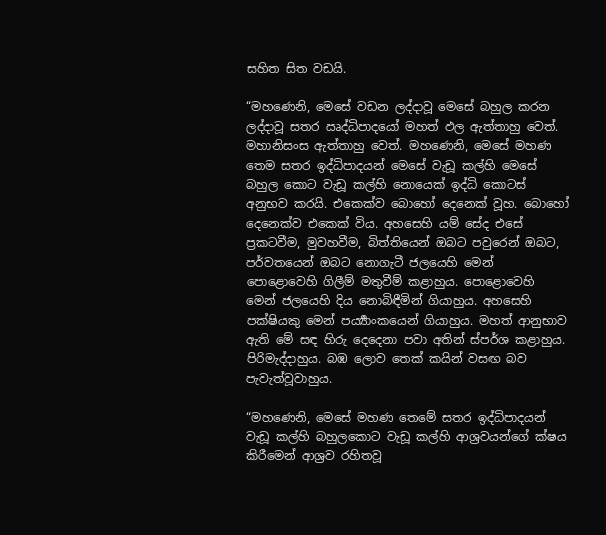සහිත සිත වඩයි.

“මහණෙනි, මෙසේ වඩන ලද්දාවූ මෙසේ බහුල කරන ලද්දාවූ සතර ඍද්ධිපාදයෝ මහත් ඵල ඇත්තාහු වෙත්. මහානිසංස ඇත්තාහු වෙත්. මහණෙනි, මෙසේ මහණ තෙම සතර ඉද්ධිපාදයන් මෙසේ වැඩූ කල්හි මෙසේ බහුල කොට වැඩූ කල්හි නොයෙක් ඉද්ධි කොටස් අනුභව කරයි. එකෙක්ව බොහෝ දෙනෙක් වූහ. බොහෝ දෙනෙක්ව එකෙක් විය. අහසෙහි යම් සේද එසේ ප්‍රකටවීම, මුවහවීම, බිත්තියෙන් ඔබට පවුරෙන් ඔබට, පර්වතයෙන් ඔබට නොගැටී ජලයෙහි මෙන් පොළොවෙහි ගිලීම් මතුවීම් කළාහුය. පොළොවෙහි මෙන් ජලයෙහි දිය නොබිඳීමින් ගියාහුය. අහසෙහි පක්ෂියකු මෙන් පර්‍ය්‍යාංකයෙන් ගියාහුය. මහත් ආනුභාව ඇති මේ සඳ හිරු දෙදෙනා පවා අතින් ස්පර්ශ කළාහුය. පිරිමැද්දාහුය. බඹ ලොව තෙක් කයින් වසඟ බව පැවැත්වූවාහුය.

“මහණෙනි, මෙසේ මහණ තෙමේ සතර ඉද්ධිපාදයන් වැඩූ කල්හි බහුලකොට වැඩූ කල්හි ආශ්‍රවයන්ගේ ක්ෂය කිරීමෙන් ආශ්‍රව රහිතවූ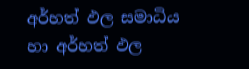අර්හත් ඵල සමාධිය හා අර්හත් ඵල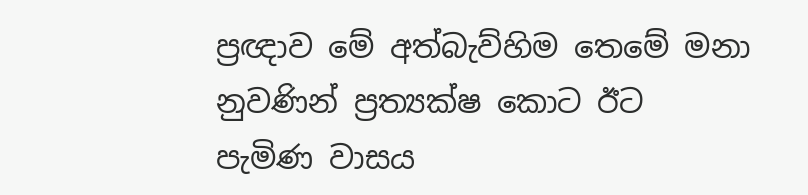ප්‍රඥාව මේ අත්බැව්හිම තෙමේ මනා නුවණින් ප්‍රත්‍යක්ෂ කොට ඊට පැමිණ වාසය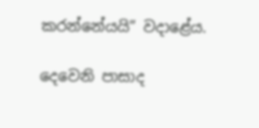කරන්නේයයි” වදාළේය.

දෙවෙනි පාසාද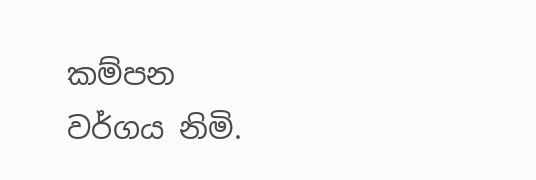කම්පන වර්ගය නිමි.